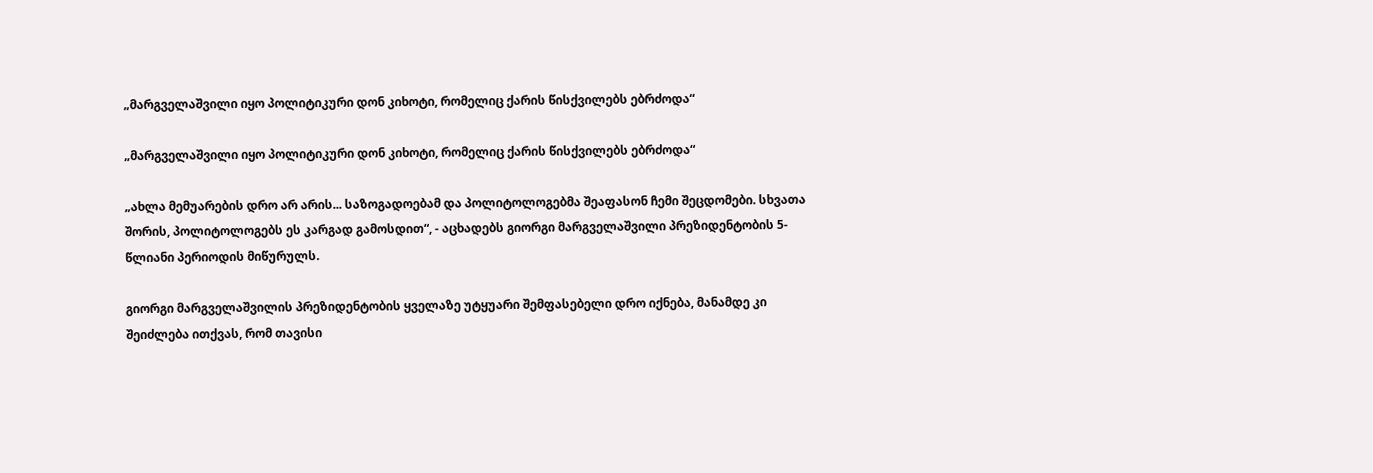„მარგველაშვილი იყო პოლიტიკური დონ კიხოტი, რომელიც ქარის წისქვილებს ებრძოდა“

„მარგველაშვილი იყო პოლიტიკური დონ კიხოტი, რომელიც ქარის წისქვილებს ებრძოდა“

„ახლა მემუარების დრო არ არის... საზოგადოებამ და პოლიტოლოგებმა შეაფასონ ჩემი შეცდომები. სხვათა შორის, პოლიტოლოგებს ეს კარგად გამოსდით“, - აცხადებს გიორგი მარგველაშვილი პრეზიდენტობის 5-წლიანი პერიოდის მიწურულს.

გიორგი მარგველაშვილის პრეზიდენტობის ყველაზე უტყუარი შემფასებელი დრო იქნება, მანამდე კი შეიძლება ითქვას, რომ თავისი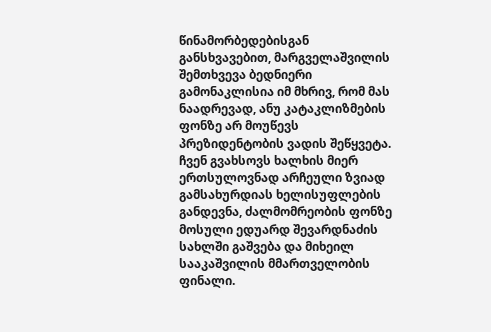წინამორბედებისგან განსხვავებით, მარგველაშვილის შემთხვევა ბედნიერი გამონაკლისია იმ მხრივ, რომ მას ნაადრევად, ანუ კატაკლიზმების ფონზე არ მოუწევს პრეზიდენტობის ვადის შეწყვეტა. ჩვენ გვახსოვს ხალხის მიერ ერთსულოვნად არჩეული ზვიად გამსახურდიას ხელისუფლების განდევნა, ძალმომრეობის ფონზე მოსული ედუარდ შევარდნაძის სახლში გაშვება და მიხეილ სააკაშვილის მმართველობის ფინალი.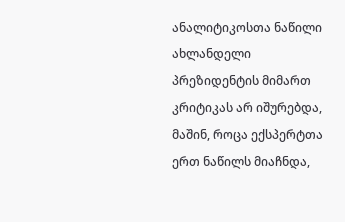ანალიტიკოსთა ნაწილი ახლანდელი პრეზიდენტის მიმართ კრიტიკას არ იშურებდა, მაშინ, როცა ექსპერტთა ერთ ნაწილს მიაჩნდა,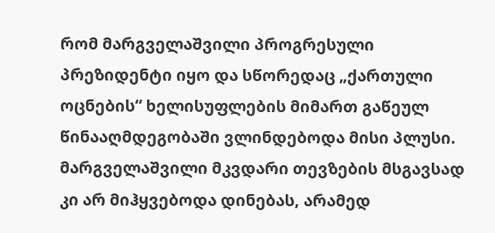რომ მარგველაშვილი პროგრესული პრეზიდენტი იყო და სწორედაც „ქართული ოცნების“ ხელისუფლების მიმართ გაწეულ წინააღმდეგობაში ვლინდებოდა მისი პლუსი. მარგველაშვილი მკვდარი თევზების მსგავსად კი არ მიჰყვებოდა დინებას, არამედ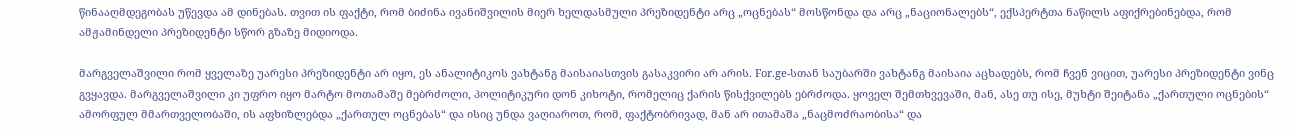წინააღმდეგობას უწევდა ამ დინებას. თვით ის ფაქტი, რომ ბიძინა ივანიშვილის მიერ ხელდასმული პრეზიდენტი არც „ოცნებას“ მოსწონდა და არც „ნაციონალებს“, ექსპერტთა ნაწილს აფიქრებინებდა, რომ ამჟამინდელი პრეზიდენტი სწორ გზაზე მიდიოდა.

მარგველაშვილი რომ ყველაზე უარესი პრეზიდენტი არ იყო, ეს ანალიტიკოს ვახტანგ მაისაიასთვის გასაკვირი არ არის. For.ge-სთან საუბარში ვახტანგ მაისაია აცხადებს, რომ ჩვენ ვიცით, უარესი პრეზიდენტი ვინც გვყავდა. მარგველაშვილი კი უფრო იყო მარტო მოთამაშე მებრძოლი, პოლიტიკური დონ კიხოტი, რომელიც ქარის წისქვილებს ებრძოდა. ყოველ შემთხვევაში, მან, ასე თუ ისე, მუხტი შეიტანა „ქართული ოცნების“ ამორფულ მმართველობაში, ის აფხიზლებდა „ქართულ ოცნებას“ და ისიც უნდა ვაღიაროთ, რომ, ფაქტობრივად, მან არ ითამაშა „ნაცმოძრაობისა“ და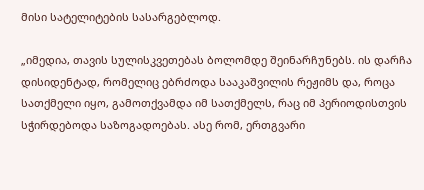მისი სატელიტების სასარგებლოდ.

„იმედია, თავის სულისკვეთებას ბოლომდე შეინარჩუნებს. ის დარჩა დისიდენტად, რომელიც ებრძოდა სააკაშვილის რეჟიმს და, როცა სათქმელი იყო, გამოთქვამდა იმ სათქმელს, რაც იმ პერიოდისთვის სჭირდებოდა საზოგადოებას. ასე რომ, ერთგვარი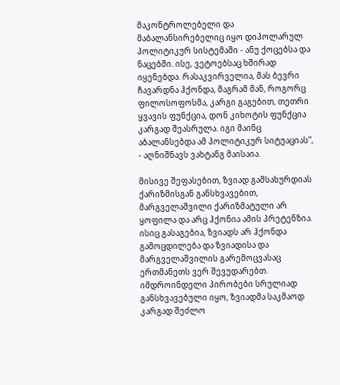მაკონტროლებელი და მაბალანსირებელიც იყო დიპოლარულ პოლიტიკურ სისტემაში - ანუ ქოცებსა და ნაცებში. ისე, ვეტოებსაც ხშირად იყენებდა. რასაკვირველია, მას ბევრი ჩავარდნა ჰქონდა, მაგრამ მან, როგორც ფილოსოფოსმა, კარგი გაგებით, თეთრი ყვავის ფუნქცია, დონ კიხოტის ფუნქცია კარგად შეასრულა. იგი მაინც აბალანსებდა ამ პოლიტიკურ სიტუაციას“, - აღნიშნავს ვახტანგ მაისაია.

მისივე შეფასებით, ზვიად გამსახურდიას ქარიზმისგან განსხვავებით, მარგველაშვილი ქარიზმატული არ ყოფილა და არც ჰქონია ამის პრეტენზია. ისიც გასაგებია, ზვიადს არ ჰქონდა გამოცდილება და ზვიადისა და მარგველაშვილის გარემოცვასაც ერთმანეთს ვერ შევუდარებთ. იმდროინდელი პირობები სრულიად განსხვავებული იყო, ზვიადმა საკმაოდ კარგად შეძლო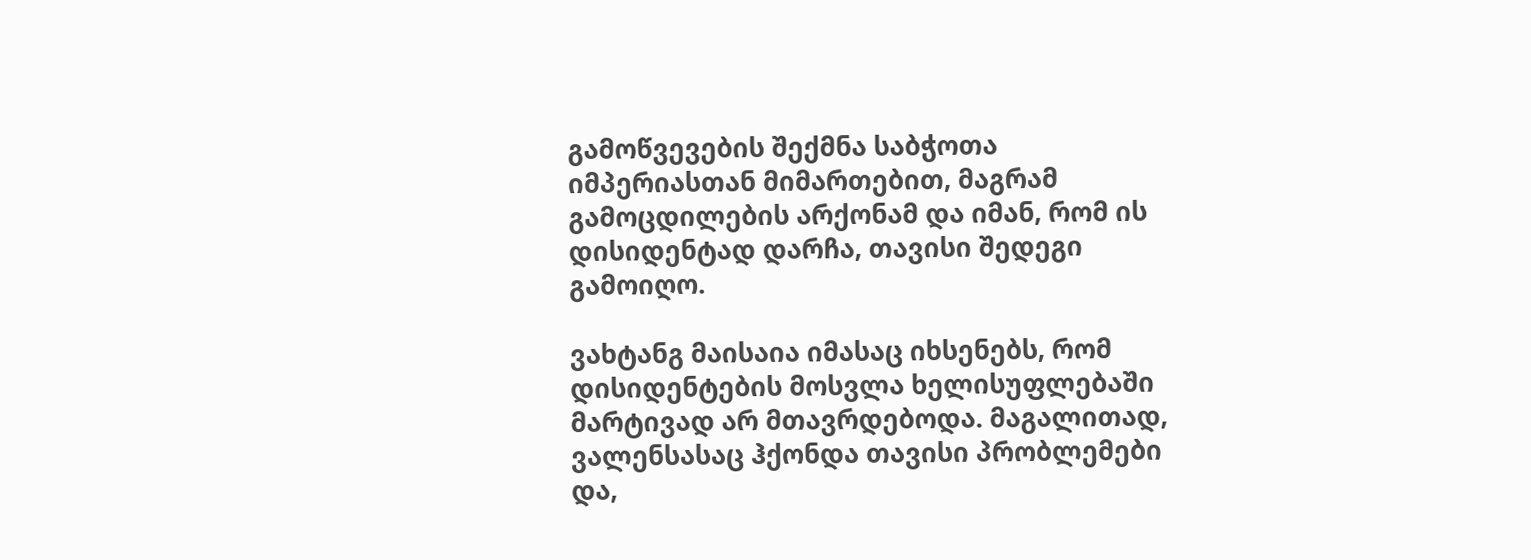გამოწვევების შექმნა საბჭოთა იმპერიასთან მიმართებით, მაგრამ გამოცდილების არქონამ და იმან, რომ ის დისიდენტად დარჩა, თავისი შედეგი გამოიღო.

ვახტანგ მაისაია იმასაც იხსენებს, რომ დისიდენტების მოსვლა ხელისუფლებაში მარტივად არ მთავრდებოდა. მაგალითად, ვალენსასაც ჰქონდა თავისი პრობლემები და,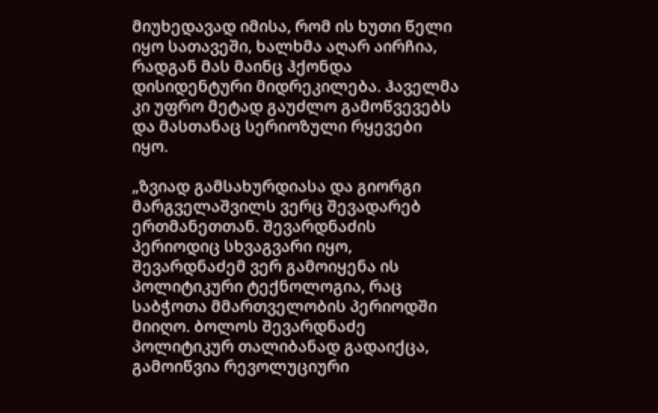მიუხედავად იმისა, რომ ის ხუთი წელი იყო სათავეში, ხალხმა აღარ აირჩია, რადგან მას მაინც ჰქონდა დისიდენტური მიდრეკილება. ჰაველმა კი უფრო მეტად გაუძლო გამოწვევებს და მასთანაც სერიოზული რყევები იყო.

„ზვიად გამსახურდიასა და გიორგი მარგველაშვილს ვერც შევადარებ ერთმანეთთან. შევარდნაძის პერიოდიც სხვაგვარი იყო, შევარდნაძემ ვერ გამოიყენა ის პოლიტიკური ტექნოლოგია, რაც საბჭოთა მმართველობის პერიოდში მიიღო. ბოლოს შევარდნაძე პოლიტიკურ თალიბანად გადაიქცა, გამოიწვია რევოლუციური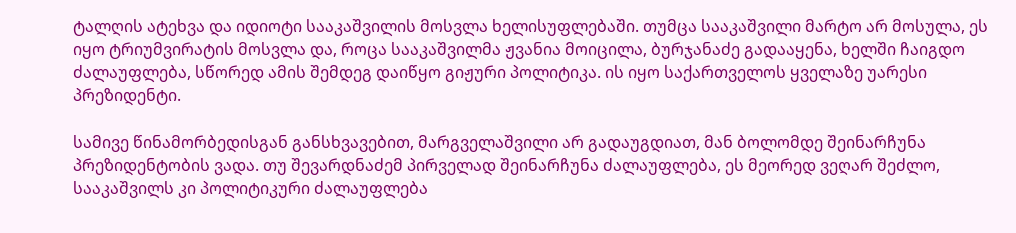ტალღის ატეხვა და იდიოტი სააკაშვილის მოსვლა ხელისუფლებაში. თუმცა სააკაშვილი მარტო არ მოსულა, ეს იყო ტრიუმვირატის მოსვლა და, როცა სააკაშვილმა ჟვანია მოიცილა, ბურჯანაძე გადააყენა, ხელში ჩაიგდო ძალაუფლება, სწორედ ამის შემდეგ დაიწყო გიჟური პოლიტიკა. ის იყო საქართველოს ყველაზე უარესი პრეზიდენტი.

სამივე წინამორბედისგან განსხვავებით, მარგველაშვილი არ გადაუგდიათ, მან ბოლომდე შეინარჩუნა პრეზიდენტობის ვადა. თუ შევარდნაძემ პირველად შეინარჩუნა ძალაუფლება, ეს მეორედ ვეღარ შეძლო, სააკაშვილს კი პოლიტიკური ძალაუფლება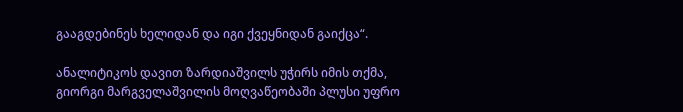გააგდებინეს ხელიდან და იგი ქვეყნიდან გაიქცა“.

ანალიტიკოს დავით ზარდიაშვილს უჭირს იმის თქმა, გიორგი მარგველაშვილის მოღვაწეობაში პლუსი უფრო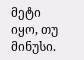მეტი იყო, თუ მინუსი.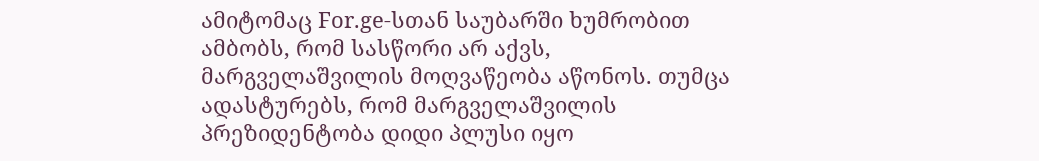ამიტომაც For.ge-სთან საუბარში ხუმრობით ამბობს, რომ სასწორი არ აქვს, მარგველაშვილის მოღვაწეობა აწონოს. თუმცა ადასტურებს, რომ მარგველაშვილის პრეზიდენტობა დიდი პლუსი იყო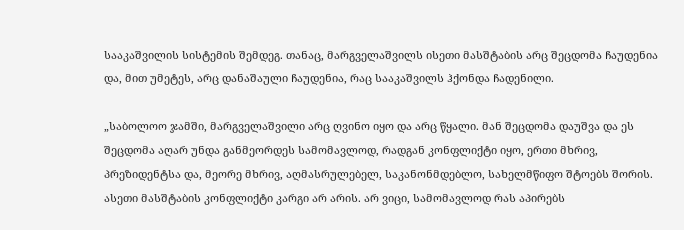სააკაშვილის სისტემის შემდეგ. თანაც, მარგველაშვილს ისეთი მასშტაბის არც შეცდომა ჩაუდენია და, მით უმეტეს, არც დანაშაული ჩაუდენია, რაც სააკაშვილს ჰქონდა ჩადენილი.

„საბოლოო ჯამში, მარგველაშვილი არც ღვინო იყო და არც წყალი. მან შეცდომა დაუშვა და ეს შეცდომა აღარ უნდა განმეორდეს სამომავლოდ, რადგან კონფლიქტი იყო, ერთი მხრივ, პრეზიდენტსა და, მეორე მხრივ, აღმასრულებელ, საკანონმდებლო, სახელმწიფო შტოებს შორის. ასეთი მასშტაბის კონფლიქტი კარგი არ არის. არ ვიცი, სამომავლოდ რას აპირებს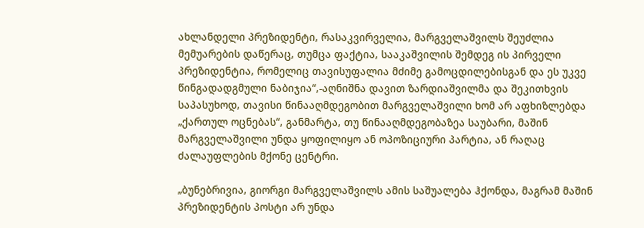ახლანდელი პრეზიდენტი, რასაკვირველია, მარგველაშვილს შეუძლია მემუარების დაწერაც, თუმცა ფაქტია, სააკაშვილის შემდეგ ის პირველი პრეზიდენტია, რომელიც თავისუფალია მძიმე გამოცდილებისგან და ეს უკვე წინგადადგმული ნაბიჯია“,-აღნიშნა დავით ზარდიაშვილმა და შეკითხვის საპასუხოდ, თავისი წინააღმდეგობით მარგველაშვილი ხომ არ აფხიზლებდა „ქართულ ოცნებას“, განმარტა, თუ წინააღმდეგობაზეა საუბარი, მაშინ მარგველაშვილი უნდა ყოფილიყო ან ოპოზიციური პარტია, ან რაღაც ძალაუფლების მქონე ცენტრი.

„ბუნებრივია, გიორგი მარგველაშვილს ამის საშუალება ჰქონდა, მაგრამ მაშინ პრეზიდენტის პოსტი არ უნდა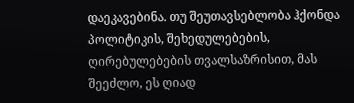დაეკავებინა. თუ შეუთავსებლობა ჰქონდა პოლიტიკის, შეხედულებების, ღირებულებების თვალსაზრისით, მას შეეძლო, ეს ღიად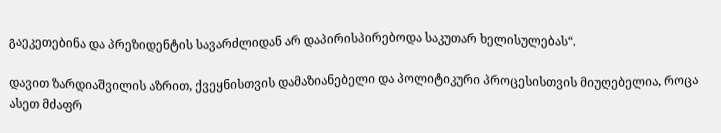გაეკეთებინა და პრეზიდენტის სავარძლიდან არ დაპირისპირებოდა საკუთარ ხელისულებას“.

დავით ზარდიაშვილის აზრით, ქვეყნისთვის დამაზიანებელი და პოლიტიკური პროცესისთვის მიუღებელია, როცა ასეთ მძაფრ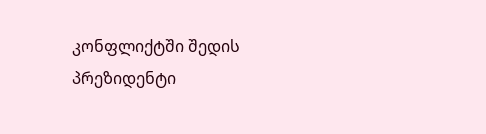კონფლიქტში შედის პრეზიდენტი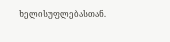ხელისუფლებასთან.